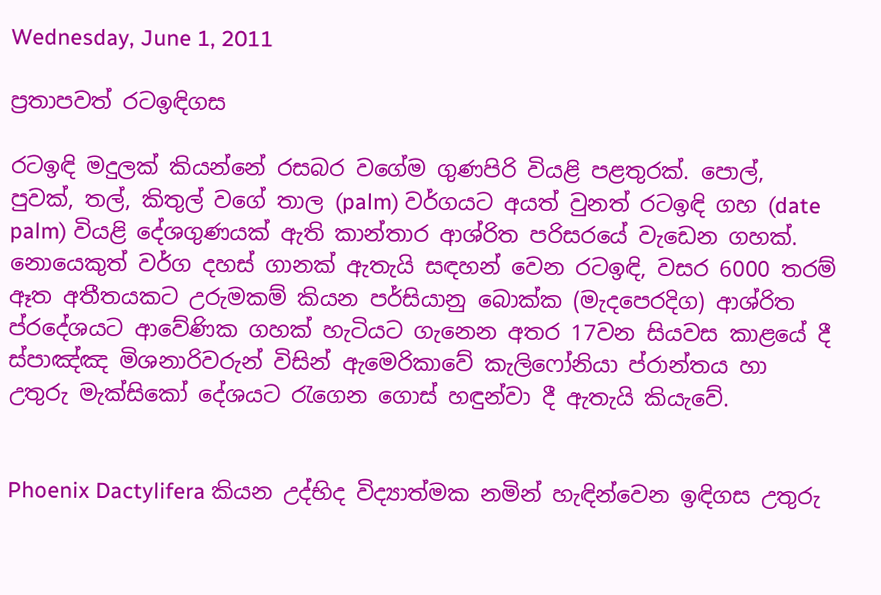Wednesday, June 1, 2011

ප්‍රතාපවත් රටඉඳිගස

රටඉඳි මදුලක් කියන්නේ රසබර වගේම ගුණපිරි වියළි පළතුරක්. පොල්, පුවක්, තල්, කිතුල් වගේ තාල (palm) වර්ගයට අයත් වුනත් රටඉඳි ගහ (date palm) වියළි දේශගුණයක් ඇති කාන්තාර ආශ්රිත පරිසරයේ වැඩෙන ගහක්. නොයෙකුත් වර්ග දහස් ගානක් ඇතැයි සඳහන් වෙන රටඉඳි, වසර 6000 තරම් ඈත අතීතයකට උරුමකම් කියන පර්සියානු බොක්ක (මැදපෙරදිග) ආශ්රිත ප්රදේශයට ආවේණික ගහක් හැටියට ගැනෙන අතර 17වන සියවස කාළයේ දී ස්පාඤ්ඤ මිශනාරිවරුන් විසින් ඇමෙරිකාවේ කැලිෆෝනියා ප්රාන්තය හා උතුරු මැක්සිකෝ දේශයට රැගෙන ගොස් හඳුන්වා දී ඇතැයි කියැවේ.


Phoenix Dactylifera කියන උද්භිද විද්‍යාත්මක නමින් හැඳින්වෙන ඉඳිගස උතුරු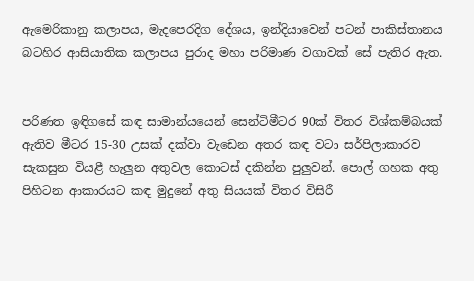ඇමෙරිකානු කලාපය, මැදපෙරදිග දේශය, ඉන්දියාවෙන් පටන් පාකිස්තානය බටහිර ආසියාතික කලාපය පුරාද මහා පරිමාණ වගාවක් සේ පැතිර ඇත.


පරිණත ඉඳිගසේ කඳ සාමාන්යයෙන් සෙන්ටිමීටර 90ක් විතර විශ්කම්බයක් ඇතිව මීටර 15-30 උසක් දක්වා වැඩෙන අතර කඳ වටා සර්පිලාකාරව සැකසුන වියළී හැලුන අතුවල කොටස් දකින්න පුලුවන්. පොල් ගහක අතු පිහිටන ආකාරයට කඳ මුදුනේ අතු සියයක් විතර විසිරී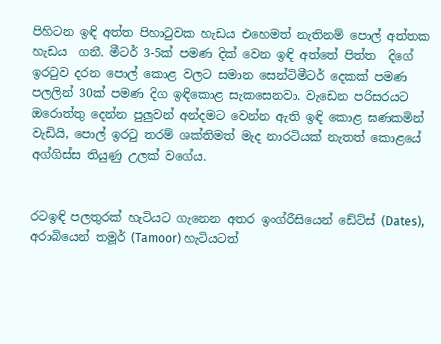පිහිටන ඉඳි අත්ත පිහාටුවක හැඩය එහෙමත් නැතිනම් පොල් අත්තක හැඩය  ගනී. මීටර් 3-5ක් පමණ දික් වෙන ඉඳි අත්තේ පිත්ත  දිගේ ඉරටුව දරන පොල් කොළ වලට සමාන සෙන්ටිමීටර් දෙකක් පමණ පලලින් 30ක් පමණ දිග ඉඳිකොළ සැකසෙනවා. වැඩෙන පරිසරයට ඔරොත්තු දෙන්න පුලුවන් අන්දමට වෙන්න ඇති ඉඳි කොළ ඝණකමින් වැඩියි, පොල් ඉරටු තරම් ශක්තිමත් මැද නාරටියක් නැතත් කොළයේ අග්ගිස්ස තියුණු උලක් වගේය.


රටඉඳි පලතුරක් හැටියට ගැනෙන අතර ඉංග්රීසියෙන් ඩේට්ස් (Dates), අරාබියෙන් තමූර් (Tamoor) හැටියටත්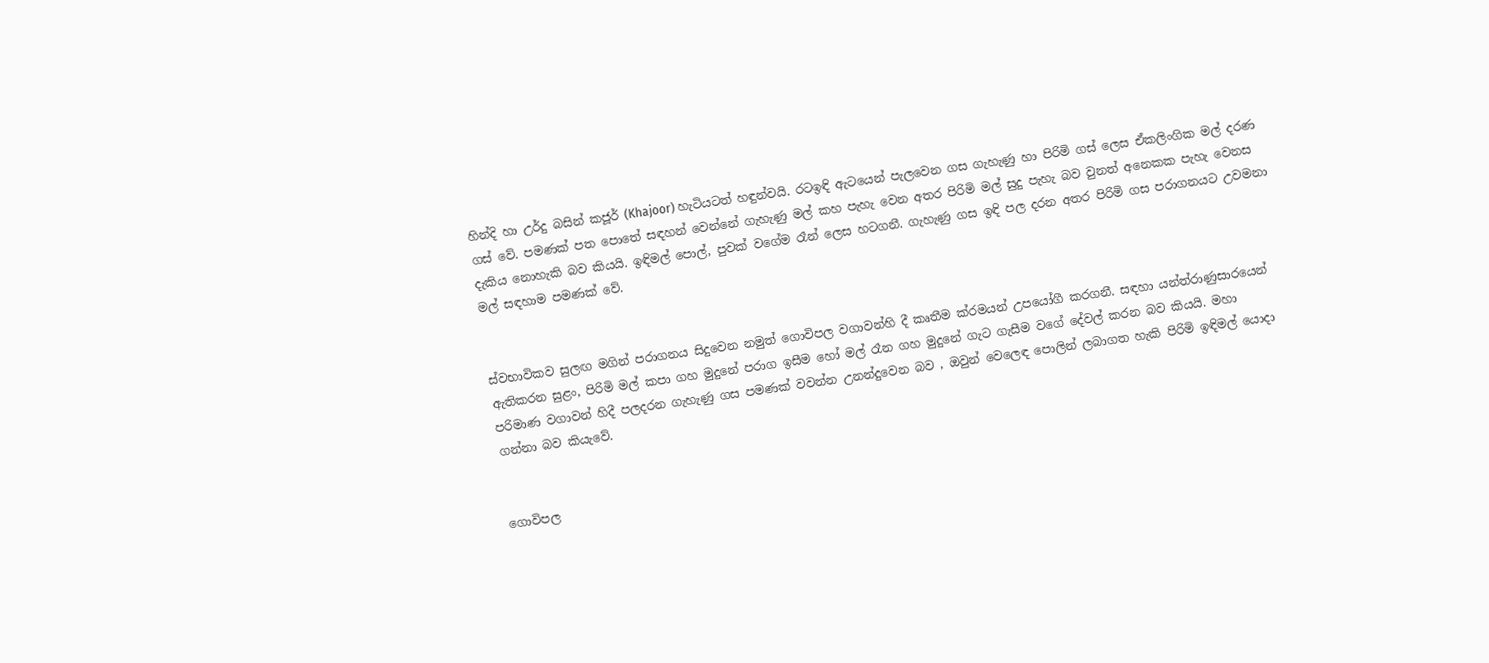හින්දි හා උර්දු බසින් කජූර් (Khajoor) හැටියටත් හඳුන්වයි. රටඉඳි ඇටයෙන් පැලවෙන ගස ගැහැණු හා පිරිමි ගස් ලෙස ඒකලිංගික මල් දරණ ගස් වේ. පමණක් පත පොතේ සඳහන් වෙන්නේ ගැහැණු මල් කහ පැහැ වෙන අතර පිරිමි මල් සුදු පැහැ බව වුනත් අනෙකක පැහැ වෙනස දැකිය නොහැකි බව කියයි. ඉඳිමල් පොල්, පුවක් වගේම රෑන් ලෙස හටගනී. ගැහැණු ගස ඉඳි පල දරන අතර පිරිමි ගස පරාගනයට උවමනා මල් සඳහාම පමණක් වේ.


ස්වභාවිකව සුලඟ මගින් පරාගනය සිදුවෙන නමුත් ගොවිපල වගාවන්හි දී කෘතීම ක්රමයන් උපයෝගී කරගනී. සඳහා යන්ත්රාණුසාරයෙන් ඇතිකරන සුළං, පිරිමි මල් කපා ගහ මුදුනේ පරාග ඉසීම හෝ මල් රෑන ගහ මුදුනේ ගැට ගැසීම වගේ දේවල් කරන බව කියයි. මහා පරිමාණ වගාවන් හිදී පලදරන ගැහැණු ගස පමණක් වවන්න උනන්දුවෙන බව , ඔවුන් වෙලෙඳ පොලින් ලබාගත හැකි පිරිමි ඉඳිමල් යොදා ගන්නා බව කියැවේ.


ගොවිපල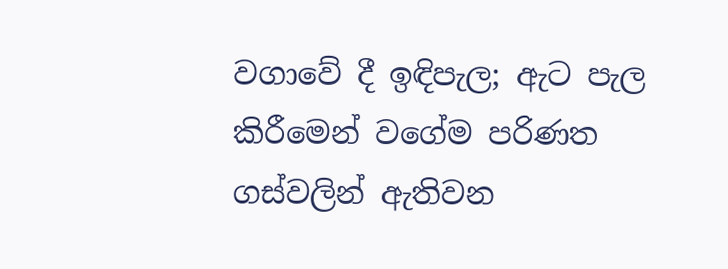වගාවේ දී ඉඳිපැල; ඇට පැල කිරීමෙන් වගේම පරිණත ගස්වලින් ඇතිවන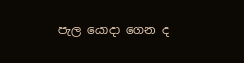පැල යොදා ගෙන ද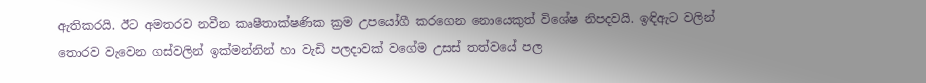ඇතිකරයි. ඊට අමතරව නවීන කෘෂීතාක්ෂණික ක්‍රම උපයෝගී කරගෙන නොයෙකුත් විශේෂ නිපදවයි. ඉඳිඇට වලින් තොරව වැවෙන ගස්වලින් ඉක්මන්නින් හා වැඩි පලදාවක් වගේම උසස් තත්වයේ පල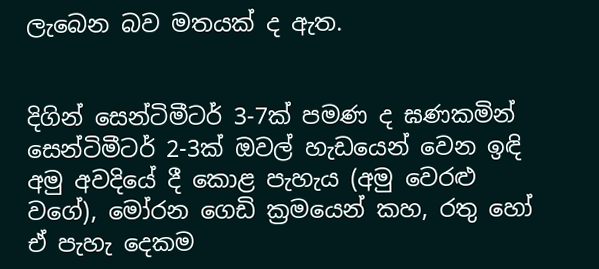ලැබෙන බව මතයක් ද ඇත.


දිගින් සෙන්ටිමීටර් 3-7ක් පමණ ද ඝණකමින් සෙන්ටිමීටර් 2-3ක් ඔවල් හැඩයෙන් වෙන ඉඳි අමු අවදියේ දී කොළ පැහැය (අමු වෙරළු වගේ), මෝරන ගෙඩි ක්‍රමයෙන් කහ, රතු හෝ ඒ පැහැ දෙකම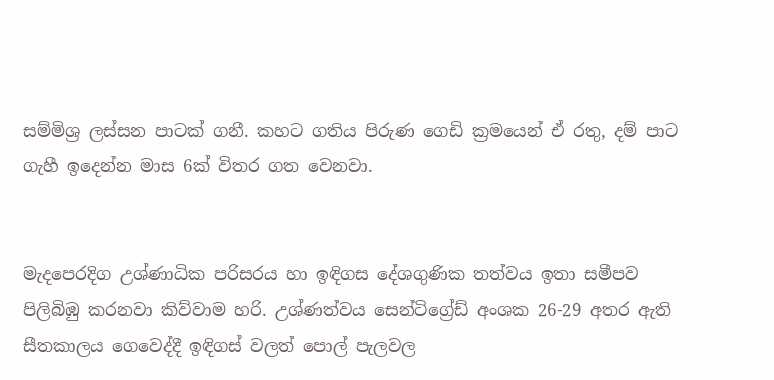සම්මිශ්‍ර ලස්සන පාටක් ගනී. කහට ගතිය පිරුණ ගෙඩි ක්‍රමයෙන් ඒ රතු, දම් පාට ගැහී ඉදෙන්න මාස 6ක් විතර ගත වෙනවා.


මැදපෙරදිග උශ්ණාධික පරිසරය හා ඉඳිගස දේශගුණික තත්වය ඉතා සමීපව පිලිබිඹු කරනවා කිව්වාම හරි. උශ්ණත්වය සෙන්ටිග්‍රේඩ් අංශක 26-29 අතර ඇති සීතකාලය ගෙවෙද්දී ඉඳිගස් වලත් පොල් පැලවල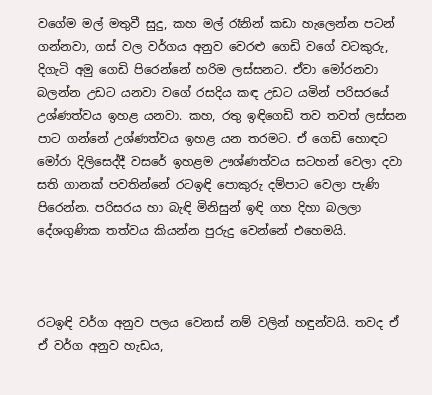වගේම මල් මතුවී සුදු, කහ මල් රෑනින් කඩා හැලෙන්න පටන් ගන්නවා, ගස් වල වර්ගය අනුව වෙරළු ගෙඩි වගේ වටකුරු, දිගැටි අමු ගෙඩි පිරෙන්නේ හරිම ලස්සනට. ඒවා මෝරනවා බලන්න උඩට යනවා වගේ රසදිය කඳ උඩට යමින් පරිසරයේ උශ්ණත්වය ඉහළ යනවා. කහ, රතු ඉඳිගෙඩි තව තවත් ලස්සන පාට ගන්නේ උශ්ණත්වය ඉහළ යන තරමට. ඒ ගෙඩි හොඳට මෝරා දිලිසෙද්දී වසරේ ඉහළම ඌශ්ණත්වය සටහන් වෙලා දවා සති ගානක් පවතින්නේ රටඉඳි පොකුරු දම්පාට වෙලා පැණි පිරෙන්න. පරිසරය හා බැඳි මිනිසුන් ඉඳි ගහ දිහා බලලා දේශගුණික තත්වය කියන්න පුරුදු වෙන්නේ එහෙමයි.



රටඉඳි වර්ග අනුව පලය වෙනස් නම් වලින් හඳුන්වයි. තවද ඒ ඒ වර්ග අනුව හැඩය,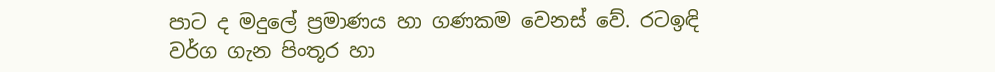පාට ද මදුලේ ප්‍රමාණය හා ගණකම වෙනස් වේ. රටඉඳි වර්ග ගැන පිංතූර හා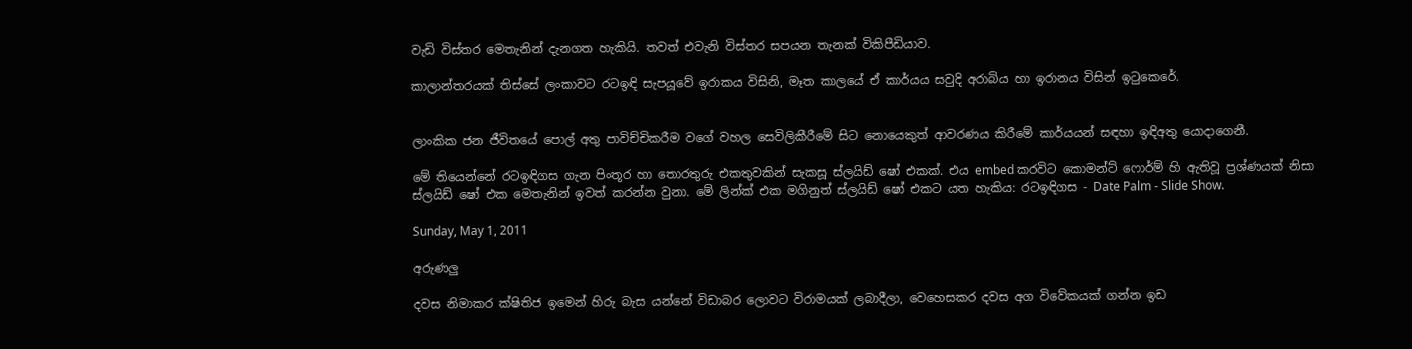වැඩි විස්තර මෙතැනින් දැනගත හැකියි. තවත් එවැනි විස්තර සපයන තැනක් විකිපීඩියාව.

කාලාන්තරයක් තිස්සේ ලංකාවට රටඉඳි සැපයූවේ ඉරාකය විසිනි, මෑත කාලයේ ඒ කාර්යය සවුදි අරාබිය හා ඉරානය විසින් ඉටුකෙරේ.


ලාංකික ජන ජීවිතයේ පොල් අතු පාවිච්චිකරීම වගේ වහල සෙවිලිකීරීමේ සිට නොයෙකුත් ආවරණය කිරීමේ කාර්යයන් සඳහා ඉඳිඅතු යොදාගෙනී.

මේ තියෙන්නේ රටඉඳිගස ගැන පිංතූර හා තොරතුරු එකතුවකින් සැකසූ ස්ලයිඩ් ෂෝ එකක්. එය embed කරවිට කොමන්ට් ෆොර්ම් හි ඇතිවූ ප්‍රශ්ණයක් නිසා ස්ලයිඩ් ෂෝ එක මෙතැනින් ඉවත් කරන්න වුනා. මේ ලින්ක් එක මගිනුත් ස්ලයිඩ් ෂෝ එකට යත හැකිය: රටඉඳිගස - Date Palm - Slide Show.

Sunday, May 1, 2011

අරුණලු

දවස නිමාකර ක්ෂිතිජ ඉමෙන් හිරු බැස යන්නේ විඩාබර ලොවට විරාමයක් ලබාදීලා, වෙහෙසකර දවස අග විවේකයක් ගන්න ඉඩ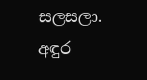සලසලා. අඳුර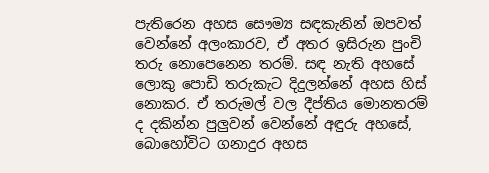පැතිරෙන අහස සෞම්‍ය සඳකැනින් ඔපවත් වෙන්නේ අලංකාරව, ඒ අතර ඉසිරුන පුංචි තරු නොපෙනෙන තරම්. සඳ නැති අහසේ ලොකු පොඩි තරුකැට දිදුලන්නේ අහස හිස් නොකර. ඒ තරුමල් වල දීප්තිය මොනතරම් ද දකින්න පුලුවන් වෙන්නේ අඳුරු අහසේ, බොහෝවිට ගනාදුර අහස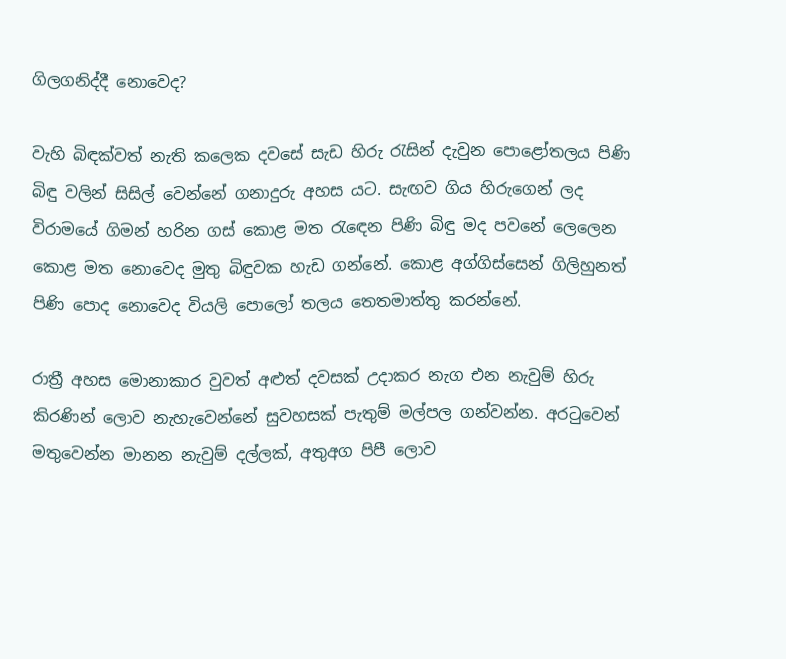ගිලගනිද්දී නොවෙද?

වැහි බිඳක්වත් නැති කලෙක දවසේ සැඩ හිරු රැසින් දැවුන පොළෝතලය පිණි බිඳු වලින් සිසිල් වෙන්නේ ගනාදුරු අහස යට. සැඟව ගිය හිරුගෙන් ලද විරාමයේ ගිමන් හරින ගස් කොළ මත රැඳෙන පිණි බිඳු මද පවනේ ලෙලෙන කොළ මත නොවෙද මුතු බිඳුවක හැඩ ගන්නේ. කොළ අග්ගිස්සෙන් ගිලිහුනත් පිණි පොද නොවෙද වියලි පොලෝ තලය තෙතමාත්තු කරන්නේ.

රාත්‍රී අහස මොනාකාර වුවත් අළුත් දවසක් උදාකර නැග එන නැවුම් හිරු කිරණින් ලොව නැහැවෙන්නේ සුවහසක් පැතුම් මල්පල ගන්වන්න. අරටුවෙන් මතුවෙන්න මානන නැවුම් දල්ලක්, අතුඅග පිපී ලොව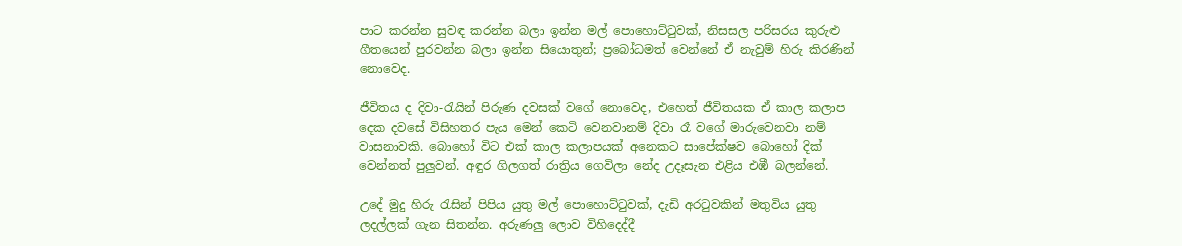පාට කරන්න සුවඳ කරන්න බලා ඉන්න මල් පොහොට්ටුවක්, නිසසල පරිසරය කුරුළු ගීතයෙන් පුරවන්න බලා ඉන්න සියොතුන්; ප්‍රබෝධමත් වෙන්නේ ඒ නැවුම් හිරු කිරණින් නොවෙද.

ජීවිතය ද දිවා-රැයින් පිරුණ දවසක් වගේ නොවෙද, එහෙත් ජීවිතයක ඒ කාල කලාප දෙක දවසේ විසිහතර පැය මෙන් කෙටි වෙනවානම් දිවා රෑ වගේ මාරුවෙනවා නම් වාසනාවකි. බොහෝ විට එක් කාල කලාපයක් අනෙකට සාපේක්ෂව බොහෝ දික් වෙන්නත් පුලුවන්. අඳුර ගිලගත් රාත්‍රිය ගෙවිලා නේද උදෑසැන එළිය එඹී බලන්නේ.

උදේ මුදු හිරු රැසින් පිපිය යුතු මල් පොහොට්ටුවක්, දැඩි අරටුවකින් මතුවිය යුතු ලදල්ලක් ගැන සිතන්න. අරුණලු ලොව විහිදෙද්දී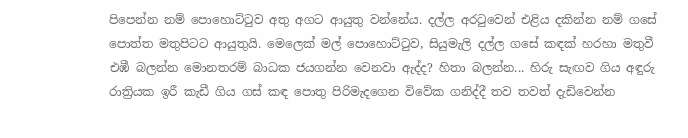පිපෙන්න නම් පොහොට්ටුව අතු අගට ආයුතු වන්නේය. දල්ල අරටුවෙන් එළිය දකින්න නම් ගසේ පොත්ත මතුපිටට ආයුතුයි. මෙලෙක් මල් පොහොට්ටුව, සියුමැලි දල්ල ගසේ කඳක් හරහා මතුවී එඹී බලන්න මොනතරම් බාධක ජයගන්න වෙනවා ඇද්ද? හිතා බලන්න... හිරු සැඟව ගිය අඳුරු රාත්‍රියක ඉරී කැඩී ගිය ගස් කඳ පොතු පිරිමැදගෙන විවේක ගනිද්දී තව තවත් දැඩිවෙන්න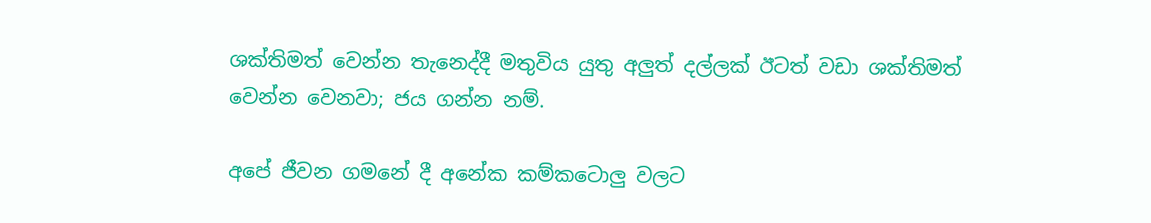ශක්තිමත් වෙන්න තැනෙද්දී මතුවිය යුතු අලුත් දල්ලක් ඊටත් වඩා ශක්තිමත් වෙන්න වෙනවා; ජය ගන්න නම්.

අපේ ජීවන ගමනේ දී අනේක කම්කටොලු වලට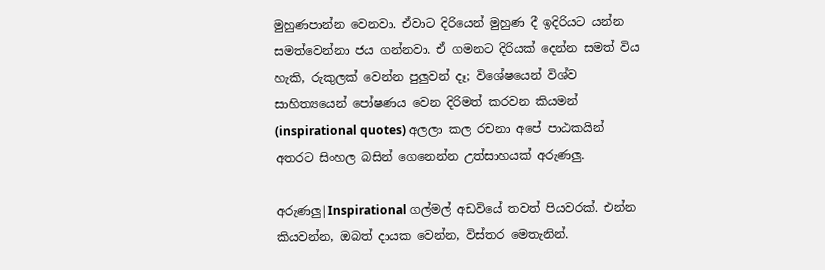මුහුණපාන්න වෙනවා. ඒවාට දිරියෙන් මුහුණ දී ඉදිරියට යන්න සමත්වෙන්නා ජය ගන්නවා. ඒ ගමනට දිරියක් දෙන්න සමත් විය හැකි, රුකුලක් වෙන්න පුලුවන් දෑ; විශේෂයෙන් විශ්ව සාහිත්‍යයෙන් පෝෂණය වෙන දිරිමත් කරවන කියමන් (inspirational quotes) අලලා කල රචනා අපේ පාඨකයින් අතරට සිංහල බසින් ගෙනෙන්න උත්සාහයක් අරුණලු.

අරුණලු|Inspirational ගල්මල් අඩවියේ තවත් පියවරක්. එන්න කියවන්න, ඔබත් දායක වෙන්න, විස්තර මෙතැනින්.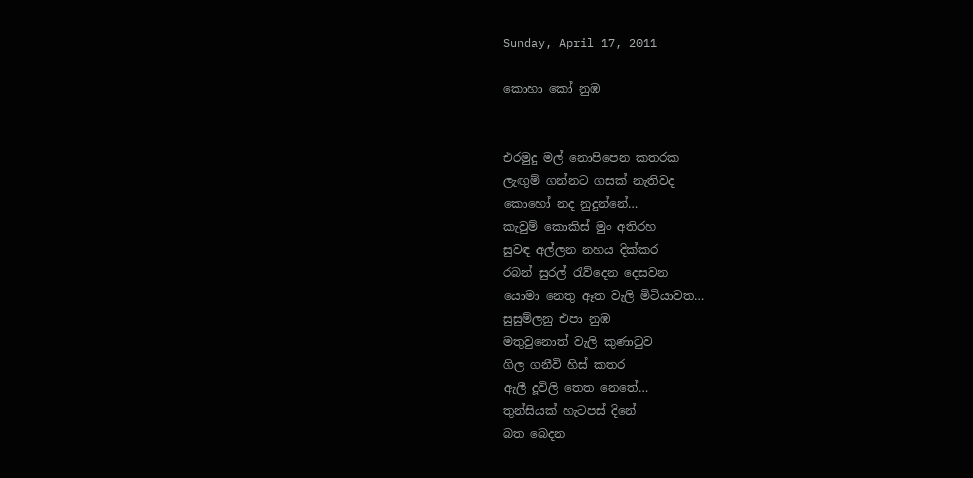Sunday, April 17, 2011

කොහා කෝ නුඹ


එරමුදු මල් නොපිපෙන කතරක
ලැඟුම් ගන්නට ගසක් නැතිවද
කොහෝ නද නුදුන්නේ…
කැවුම් කොකිස් මුං අතිරහ
සුවඳ අල්ලන නහය දික්කර
රබන් සුරල් රැව්දෙන දෙසවන
යොමා නෙතු ඈත වැලි මිටියාවත…
සුසුම්ලනු එපා නුඹ
මතුවුනොත් වැලි කුණාටුව
ගිල ගනීවි හිස් කතර
ඇලී දූවිලි තෙත නෙතේ…
තුන්සියක් හැටපස් දිනේ
බත බෙදන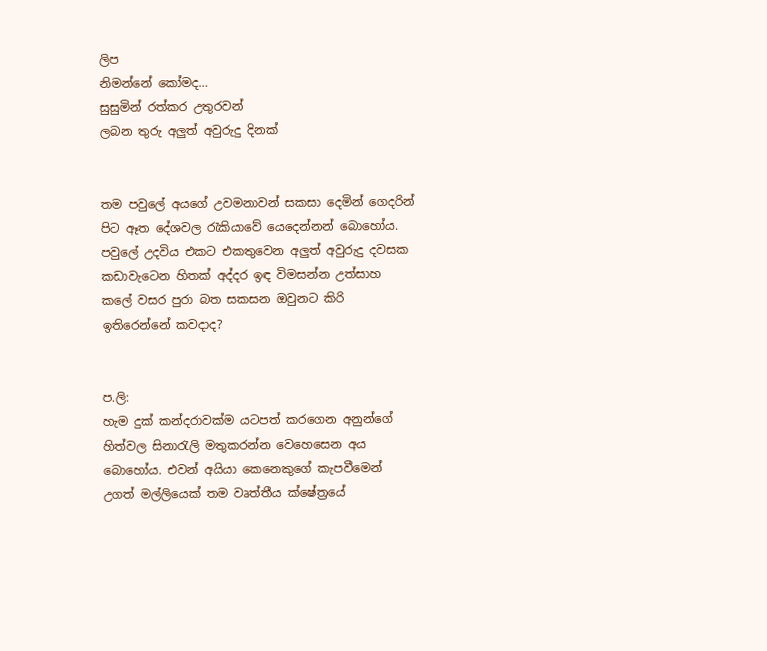ලිප
නිමන්නේ කෝමද…
සුසුමින් රත්කර උතුරවන්
ලබන තුරු අලුත් අවුරුදු දිනක්


තම පවුලේ අයගේ උවමනාවන් සකසා දෙමින් ගෙදරින් පිට ඈත දේශවල රැකියාවේ යෙදෙන්නන් බොහෝය. පවුලේ උදවිය එකට එකතුවෙන අලුත් අවුරුදු දවසක කඩාවැටෙන හිතක් අද්දර ඉඳ විමසන්න උත්සාහ කලේ වසර පුරා බත සකසන ඔවුනට කිරි ඉතිරෙන්නේ කවදාද?


ප.ලි:
හැම දුක් කන්දරාවක්ම යටපත් කරගෙන අනුන්ගේ හිත්වල සිනාරැලි මතුකරන්න වෙහෙසෙන අය බොහෝය. එවන් අයියා කෙනෙකුගේ කැපවීමෙන් උගත් මල්ලියෙක් තම වෘත්තීය ක්ෂේත්‍රයේ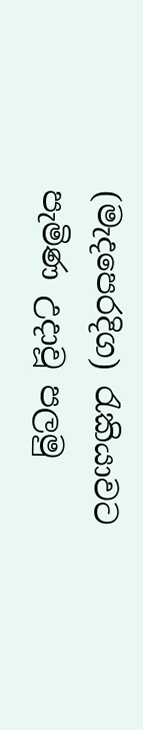(මැදපෙරදිග) රැකියාවට පැමිණ උදාවූ පලමු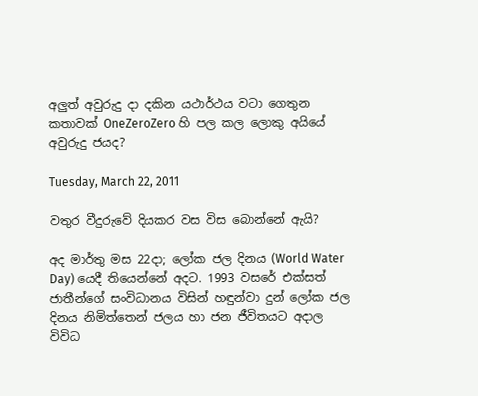අලුත් අවුරුදු දා දකින යථාර්ථය වටා ගෙතුන කතාවක් OneZeroZero හි පල කල ලොකු අයියේ අවුරුදු ජයද?

Tuesday, March 22, 2011

වතුර වීදුරුවේ දියකර වස විස බොන්නේ ඇයි?

අද මාර්තු මස 22දා; ලෝක ජල දිනය (World Water Day) යෙදී තියෙන්නේ අදට. 1993 වසරේ එක්සත් ජාතීන්ගේ සංවිධානය විසින් හඳුන්වා දුන් ලෝක ජල දිනය නිමිත්තෙන් ජලය හා ජන ජීවිතයට අදාල විවිධ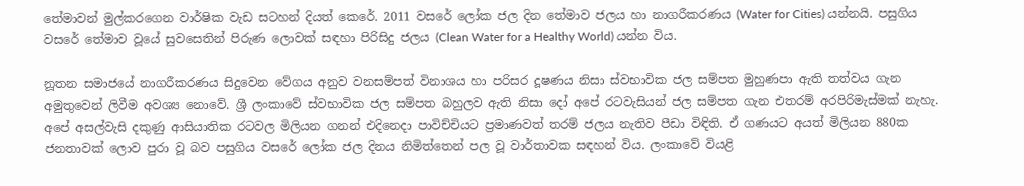තේමාවන් මුල්කරගෙන වාර්ෂික වැඩ සටහන් දියත් කෙරේ. 2011 වසරේ ලෝක ජල දින තේමාව ජලය හා නාගරීකරණය (Water for Cities) යන්නයි. පසුගිය වසරේ තේමාව වූයේ සුවසෙතින් පිරුණ ලොවක් සඳහා පිරිසිදු ජලය (Clean Water for a Healthy World) යන්න විය.

නූතන සමාජයේ නාගරීකරණය සිදුවෙන වේගය අනුව වනසම්පත් විනාශය හා පරිසර දූෂණය නිසා ස්වභාවික ජල සම්පත මුහුණපා ඇති තත්වය ගැන අමුතුවෙන් ලිවීම අවශ්‍ය නොවේ. ශ්‍රී ලංකාවේ ස්වභාවික ජල සම්පත බහුලව ඇති නිසා දෝ අපේ රටවැසියන් ජල සම්පත ගැන එතරම් අරපිරිමැස්මක් නැහැ. අපේ අසල්වැසි දකුණු ආසියාතික රටවල මිලියන ගනන් එදිනෙදා පාවිච්චියට ප්‍රමාණවත් තරම් ජලය නැතිව පීඩා විඳිති. ඒ ගණයට අයත් මිලියන 880ක ජනතාවක් ලොව පුරා වූ බව පසුගිය වසරේ ලෝක ජල දිනය නිමිත්තෙන් පල වූ වාර්තාවක සඳහන් විය. ලංකාවේ වියළි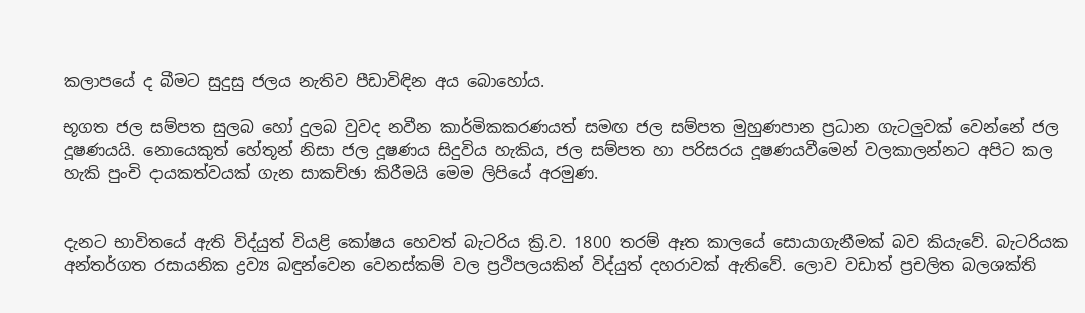කලාපයේ ද බීමට සුදුසු ජලය නැතිව පීඩාවිඳින අය බොහෝය.

භූගත ජල සම්පත සුලබ හෝ දුලබ වුවද නවීන කාර්මිකකරණයත් සමඟ ජල සම්පත මුහුණපාන ප්‍රධාන ගැටලුවක් වෙන්නේ ජල දූෂණයයි. නොයෙකුත් හේතූන් නිසා ජල දූෂණය සිදුවිය හැකිය, ජල සම්පත හා පරිසරය දූෂණයවීමෙන් වලකාලන්නට අපිට කල හැකි පුංචි දායකත්වයක් ගැන සාකච්ඡා කිරීමයි මෙම ලිපියේ අරමුණ.


දැනට භාවිතයේ ඇති විද්යුත් වියළි කෝෂය හෙවත් බැටරිය ක්‍රි.ව. 1800 තරම් ඈත කාලයේ සොයාගැනීමක් බව කියැවේ. බැටරියක අන්තර්ගත රසායනික ද්‍රව්‍ය බඳුන්වෙන වෙනස්කම් වල ප්‍රථිපලයකින් විද්යුත් දහරාවක් ඇතිවේ. ලොව වඩාත් ප්‍රචලිත බලශක්ති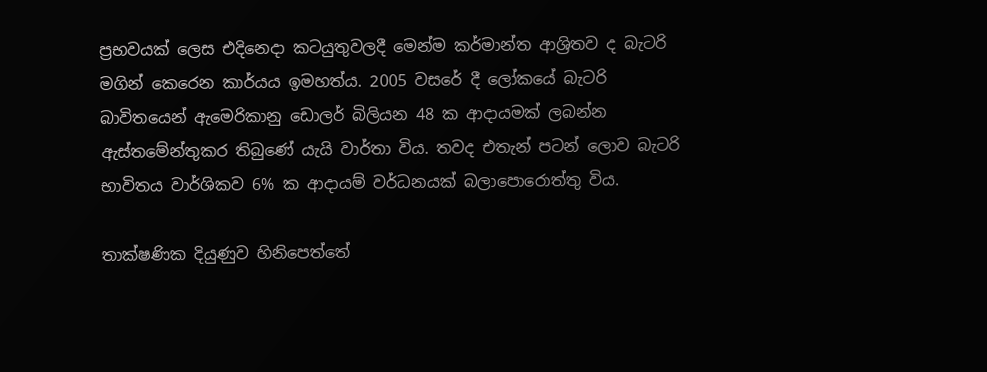ප්‍රභවයක් ලෙස එදිනෙදා කටයුතුවලදී මෙන්ම කර්මාන්ත ආශ්‍රිතව ද බැටරි මගින් කෙරෙන කාර්යය ඉමහත්ය. 2005 වසරේ දී ලෝකයේ බැටරි බාවිතයෙන් ඇමෙරිකානු ඩොලර් බිලියන 48 ක ආදායමක් ලබන්න ඇස්තමේන්තුකර තිබුණේ යැයි වාර්තා විය. තවද එතැන් පටන් ලොව බැටරි භාවිතය වාර්ශිකව 6% ක ආදායම් වර්ධනයක් බලාපොරොත්තු විය.

තාක්ෂණික දියුණුව හිනිපෙත්තේ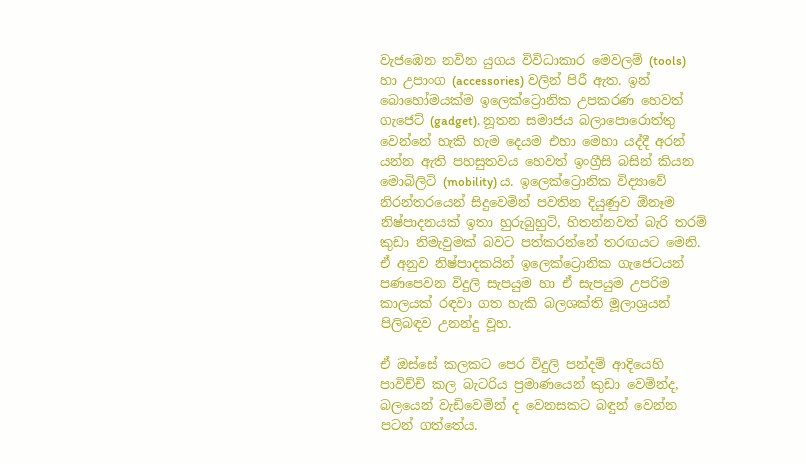වැජඹෙන නවින යුගය විවිධාකාර මෙවලම් (tools) හා උපාංග (accessories) වලින් පිරී ඇත. ඉන් බොහෝමයක්ම ඉලෙක්ට්‍රොනික උපකරණ හෙවත් ගැජෙට් (gadget). නූතන සමාජය බලාපොරොත්තු වෙන්නේ හැකි හැම දෙයම එහා මෙහා යද්දී අරන් යන්න ඇති පහසුතවය හෙවත් ඉංග්‍රීසි බසින් කියන මොබිලිටි (mobility) ය. ඉලෙක්ට්‍රොනික විද්‍යාවේ නිරන්තරයෙන් සිදුවෙමින් පවතින දියුණුව ඕනෑම නිෂ්පාදනයක් ඉතා හුරුබුහුටි, හිතන්නවත් බැරි තරම් කුඩා නිමැවුමක් බවට පත්කරන්නේ තරඟයට මෙනි. ඒ අනුව නිෂ්පාදකයින් ඉලෙක්ට්‍රොනික ගැජෙටයන් පණපෙවන විදුලි සැපයුම හා ඒ සැපයුම උපරිම කාලයක් රඳවා ගත හැකි බලශක්ති මූලාශ්‍රයන් පිලිබඳව උනන්දු වූහ.

ඒ ඔස්සේ කලකට පෙර විදුලි පන්දම් ආදියෙහි පාවිච්චි කල බැටරිය ප්‍රමාණයෙන් කුඩා වෙමින්ද, බලයෙන් වැඩිවෙමින් ද වෙනසකට බඳුන් වෙන්න පටන් ගත්තේය.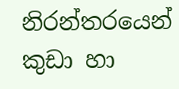නිරන්තරයෙන් කුඩා හා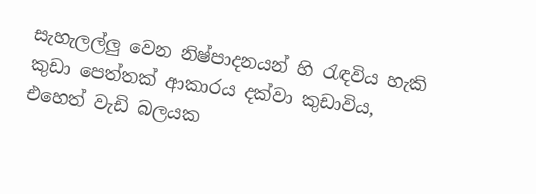සැහැලල්ලු වෙන නිෂ්පාදනයන් හි රැඳවිය හැකි කුඩා පෙත්තක් ආකාරය දක්වා කුඩාවිය, එහෙත් වැඩි බලයක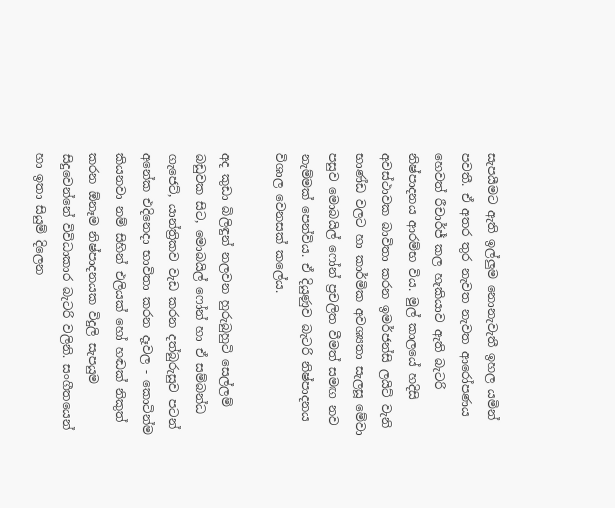සැපයීමට ඇති ඉල්ලුම නොනැවැතී ඉහල යමින් පවතී. ඒ අතර තුර නැවත නැවත ආරෝපණය හෙවත් රීචාර්ජ් කල හැකියාව ඇති බැටරි නිෂ්පාදනය ආරම්භ විය. මුල් කාලයේ හදිසි අවස්ථාවක බාවිතා කරන ඉමර්ජන්සි ලයිට් වැනි භාණ්ඩ වලට හා කාර්මික අවශ්‍යතා සැලසූ මේවා පසුව මොබයිල් ෆෝන් ප්‍රචලිත වීමත් සමඟ නව නැම්මක් පෙන්විය. ඒ දියුණුව බැටරි නිෂ්පාදනය විශාල වෙනසක් කලේය.

අද කුඩා බිලිඳුන් නලවන හුරුබුහුටි සෙල්ලම් බඩුවක සිට, මොබයිල් ෆෝන් හා ඒ සම්බන්ධ ගැජෙට්, යාන්ත්‍රිකව වැඩ කරන දත්බුරුසුව පටන් අනේක එදිනෙදා භාවිතා කරන දෑවල - කොටින්ම කියනවා නම් සිහින් එලියක් හෝ හඬක් නිකුත් කරන ඕනෑම නිෂ්පාදනයක විදුලි සැපයුම සිදුවෙන්නේ විවිධාකාර බැටරි වලිනි. සංගීතයෙන් හා ඉතා සියුම් දිලෙන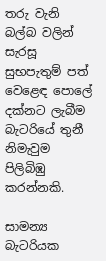තරු වැනි බල්බ වලින් සැරසූ සුභපැතුම් පත් වෙළෙඳ පොලේ දක්නට ලැබීම බැටරියේ තුනී නිමැවුම පිලිබිඹු කරන්නකි.

සාමන්‍ය බැටරියක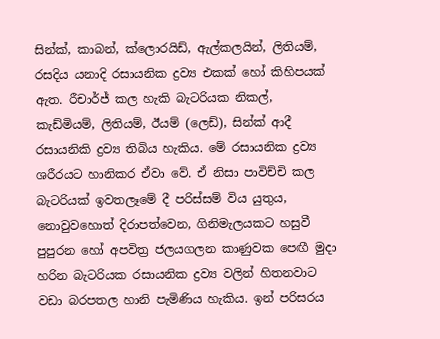සින්ක්, කාබන්, ක්ලොරයිඩ්, ඇල්කලයින්, ලිතියම්, රසදිය යනාදි රසායනික ද්‍රව්‍ය එකක් හෝ කිහිපයක් ඇත. රීචාර්ජ් කල හැකි බැටරියක නිකල්, කැඩ්මියම්, ලිතියම්, ඊයම් (ලෙඩ්), සින්ක් ආදී රසායනිකි ද්‍රව්‍ය තිබිය හැකිය. මේ රසායනික ද්‍රව්‍ය ශරීරයට හානිකර ඒවා වේ. ඒ නිසා පාවිච්චි කල බැටරියක් ඉවතලෑමේ දී පරිස්සම් විය යුතුය, නොවුවහොත් දිරාපත්වෙන, ගිනිමැලයකට හසුවී පුපුරන හෝ අපවිත්‍ර ජලයගලන කාණුවක පෙඟී මුදා හරින බැටරියක රසායනික ද්‍රව්‍ය වලින් හිතනවාට වඩා බරපතල හානි පැමිණිය හැකිය. ඉන් පරිසරය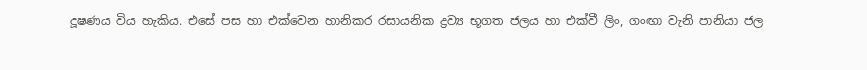දූෂණය විය හැකිය. එසේ පස හා එක්වෙන හානිකර රසායනික ද්‍රව්‍ය භූගත ජලය හා එක්වී ලිං, ගංඟා වැනි පානියා ජල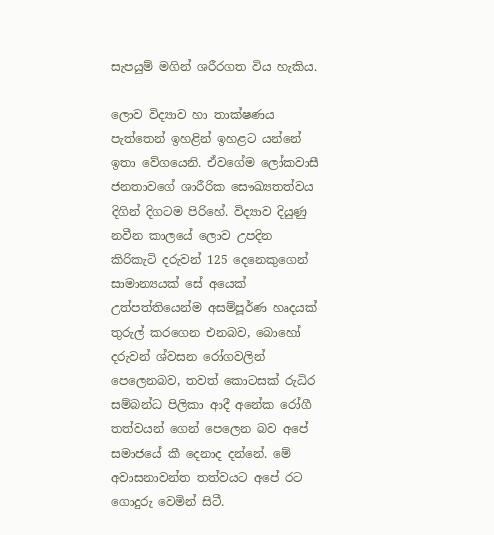සැපයුම් මගින් ශරීරගත විය හැකිය.

ලොව විද්‍යාව හා තාක්ෂණය පැත්තෙන් ඉහළින් ඉහළට යන්නේ ඉතා වේගයෙනි. ඒවගේම ලෝකවාසී ජනතාවගේ ශාරීරික සෞඛ්‍යතත්වය දිගින් දිගටම පිරිහේ. විද්‍යාව දියුණු නවීන කාලයේ ලොව උපදින කිරිකැටි දරුවන් 125 දෙනෙකුගෙන් සාමාන්‍යයක් සේ අයෙක් උත්පත්තියෙන්ම අසම්පූර්ණ හෘදයක් තුරුල් කරගෙන එනබව, බොහෝ දරුවන් ශ්වසන රෝගවලින් පෙලෙනබව, තවත් කොටසක් රුධිර සම්බන්ධ පිලිකා ආදී අනේක රෝගී තත්වයන් ගෙන් පෙලෙන බව අපේ සමාජයේ කී දෙනාද දන්නේ. මේ අවාසනාවන්ත තත්වයට අපේ රට ගොදුරු වෙමින් සිටී.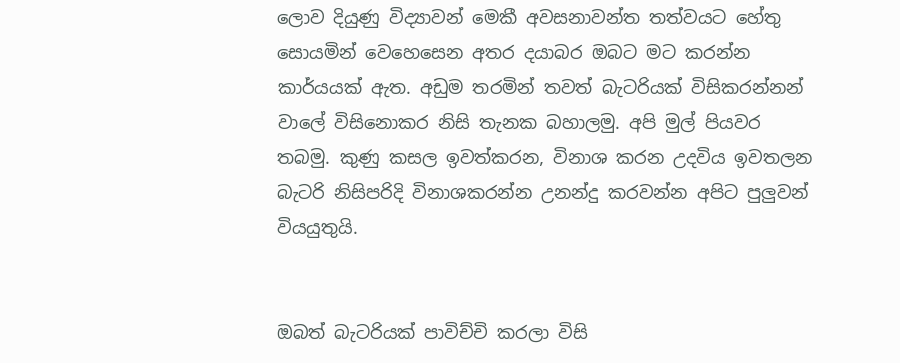ලොව දි‍යුණු විද්‍යාවන් මෙකී අවසනාවන්ත තත්වයට හේතු සොයමින් වෙහෙසෙන අතර දයාබර ඔබට මට කරන්න කාර්යයක් ඇත. අඩුම තරමින් තවත් බැටරියක් විසිකරන්නන් වාලේ විසිනොකර නිසි තැනක බහාලමු. අපි මුල් පියවර තබමු. කුණු කසල ඉවත්කරන, විනාශ කරන උදවිය ඉවතලන බැටරි නිසිපරිදි විනාශකරන්න උනන්දු කරවන්න අපිට පුලුවන් වියයුතුයි.


ඔබත් බැටරියක් පාවිච්චි කරලා විසි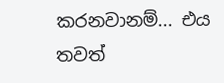කරනවානම්... එය තවත්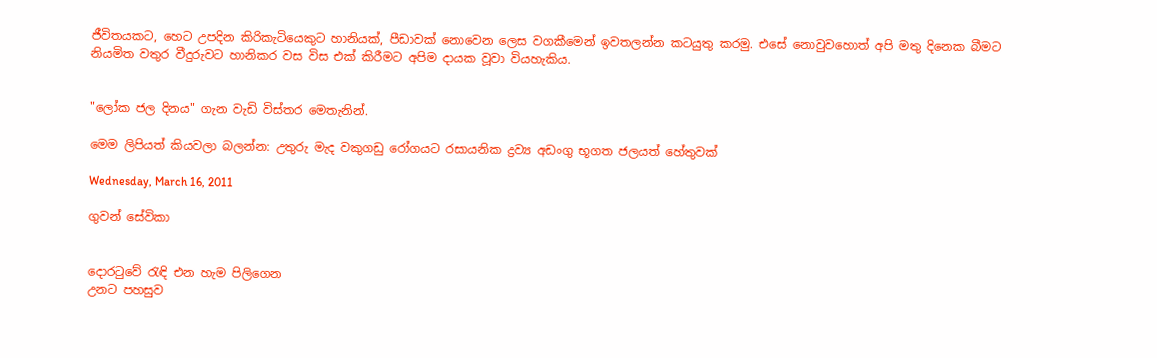ජීවිතයකට, හෙට උපදින කිරිකැටියෙකුට හානියක්, පීඩාවක් නොවෙන ලෙස වගකීමෙන් ඉවතලන්න කටයුතු කරමු. එසේ නොවුවහොත් අපි මතු දිනෙක බීමට නියමිත වතුර වීදුරුවට හානිකර වස විස එක් කිරීමට අපිම දායක වූවා වියහැකිය.


"ලෝක ජල දිනය" ගැන වැඩි විස්තර මෙතැනින්.

මෙම ලිපියත් කියවලා බලන්න: උතුරු මැද වකුගඩු රෝගයට රසායනික ද්‍රව්‍ය අඩංගු භූගත ජලයත් හේතුවක්

Wednesday, March 16, 2011

ගුවන් සේවිකා


දොරටුවේ රැඳි එන හැම පිලිගෙන
උනට පහසුව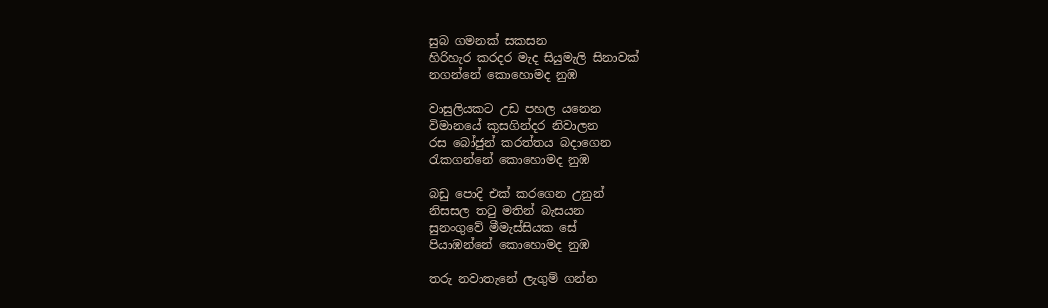සුබ ගමනක් සකසන
හිරිහැර කරදර මැද සියුමැලි සිනාවක්
නගන්නේ කොහොමද නුඹ

වාසුලියකට උඩ පහල යනෙන
විමානයේ කුසගින්දර නිවාලන
රස බෝජුන් කරත්තය බදාගෙන
රැකගන්නේ කොහොමද නුඹ

බඩු පොදි එක් කරගෙන උනුන්
නිසසල තටු මතින් බැසයන
සුනංගුවේ මීමැස්සියක සේ
පියාඹන්නේ කොහොමද නුඹ

තරු නවාතැනේ ලැගුම් ගන්න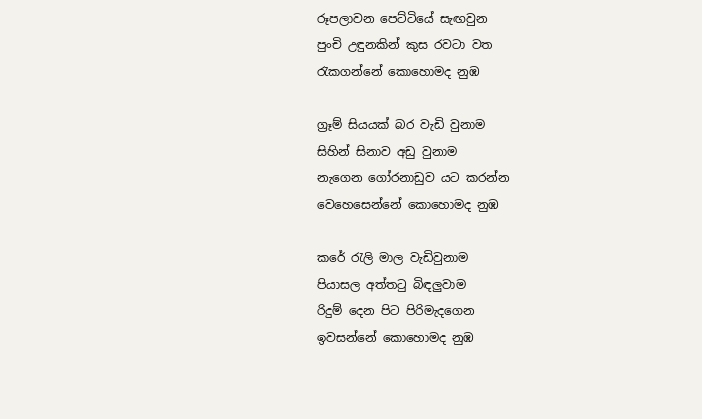රූපලාවන පෙට්ටියේ සැඟවුන
පුංචි උඳුනකින් කුස රවටා වත
රැකගන්නේ කොහොමද නුඹ

ග්‍රෑම් සියයක් බර වැඩි වුනාම
සිහින් සිනාව අඩු වුනාම
නැගෙන ගෝරනාඩුව යට කරන්න
වෙහෙසෙන්නේ කොහොමද නුඹ

කරේ රැලි මාල වැඩිවුනාම
පියාසල අත්තටු බිඳලුවාම
රිදුම් දෙන පිට පිරිමැදගෙන
ඉවසන්නේ කොහොමද නුඹ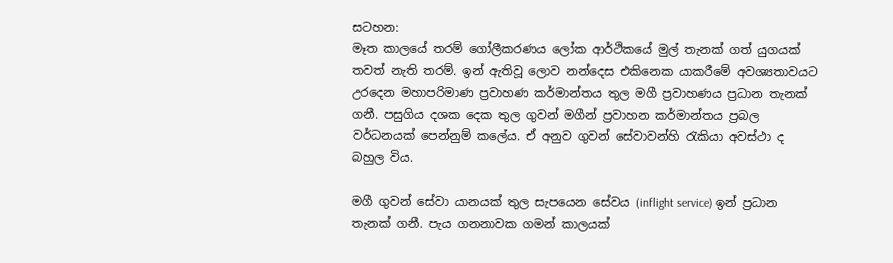සටහන:
මෑත කාලයේ තරම් ගෝලීකරණය ලෝක ආර්ථිකයේ මුල් තැනක් ගත් යුගයක් තවත් නැති තරම්. ඉන් ඇතිවූ ලොව නන්දෙස එකිනෙක යාකරීමේ අවශ්‍යතාවයට උරදෙන මහාපරිමාණ ප්‍රවාහණ කර්මාන්තය තුල මගී ප්‍රවාහණය ප්‍රධාන තැනක් ගනී. පසුගිය දශක දෙක තුල ගුවන් මගීන් ප්‍රවාහන කර්මාන්තය ප්‍රබල වර්ධනයක් පෙන්නුම් කලේය. ඒ අනුව ගුවන් සේවාවන්හි රැකියා අවස්ථා ද බහුල විය.

මගී ගුවන් සේවා යානයක් තුල සැපයෙන සේවය (inflight service) ඉන් ප්‍රධාන තැනක් ගනී. පැය ගනනාවක ගමන් කාලයක්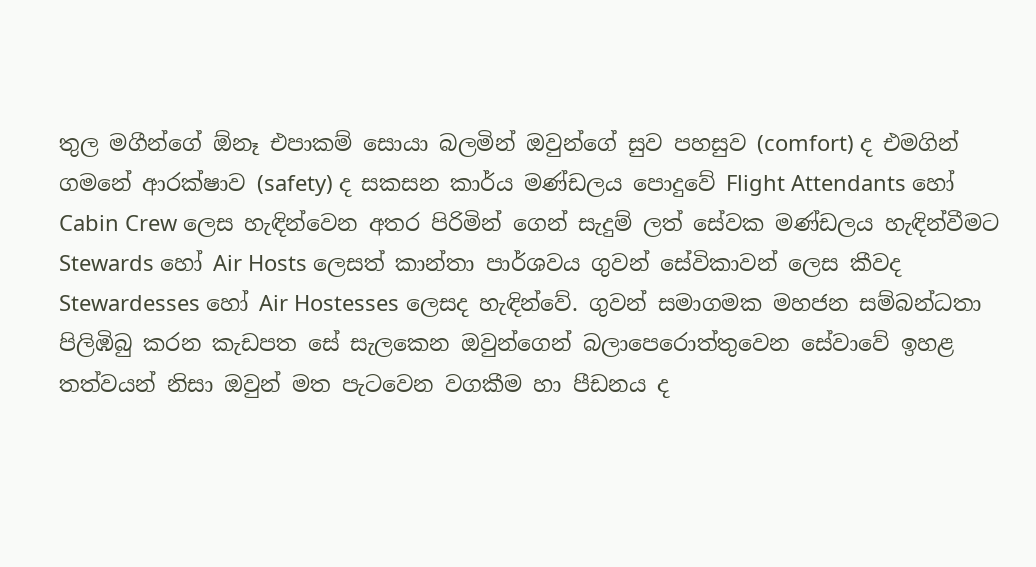තුල මගීන්ගේ ඕනෑ එපාකම් සොයා බලමින් ඔවුන්ගේ සුව පහසුව (comfort) ද එමගින් ගමනේ ආරක්ෂාව (safety) ද සකසන කාර්ය මණ්ඩලය පොදුවේ Flight Attendants හෝ Cabin Crew ලෙස හැඳින්වෙන අතර පිරිමින් ගෙන් සැදුම් ලත් සේවක මණ්ඩලය හැඳින්වීමට Stewards හෝ Air Hosts ලෙසත් කාන්තා පාර්ශවය ගුවන් සේවිකාවන් ලෙස කීවද Stewardesses හෝ Air Hostesses ලෙසද හැඳින්වේ. ගුවන් සමාගමක මහජන සම්බන්ධතා පිලිඹිබු කරන කැඩපත සේ සැලකෙන ඔවුන්ගෙන් බලාපෙරොත්තුවෙන සේවාවේ ඉහළ තත්වයන් නිසා ඔවුන් මත පැටවෙන වගකීම හා පීඩනය ද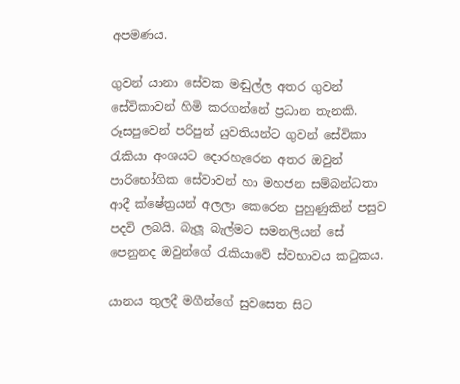අපමණය.

ගුවන් යානා සේවක මඬුල්ල අතර ගුවන් සේවිකාවන් හිමි කරගන්නේ ප්‍රධාන තැනකි. රූසපුවෙන් පරිපුන් යුවතියන්ට ගුවන් සේවිකා රැකියා අංශයට දොරහැරෙන අතර ඔවුන් පාරිභෝගික සේවාවන් හා මහජන සම්බන්ධතා ආදී ක්ෂේත්‍රයන් අලලා කෙරෙන පුහුණුකින් පසුව පදවි ලබයි. බැලූ බැල්මට සමනලියන් සේ පෙනුනද ඔවුන්ගේ රැකියාවේ ස්වභාවය කටුකය.

යානය තුලදී මගීන්ගේ සුවසෙත සිට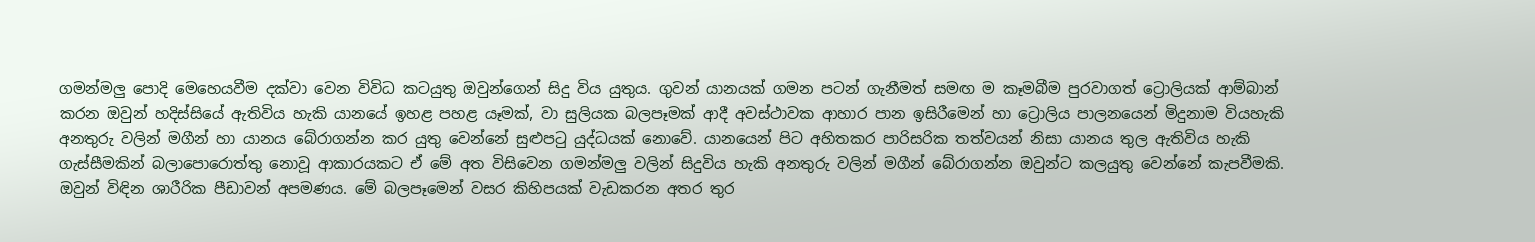ගමන්මලු පොදි මෙහෙයවීම දක්වා වෙන විවිධ කටයුතු ඔවුන්ගෙන් සිදු විය යුතුය. ගුවන් යානයක් ගමන පටන් ගැනීමත් සමඟ ම කෑමබීම පුරවාගත් ට්‍රොලියක් ආම්බාන් කරන ඔවුන් හදිස්සියේ ඇතිවිය හැකි යානයේ ඉහළ පහළ යෑමක්, වා සුලියක බලපෑමක් ආදී අවස්ථාවක ආහාර පාන ඉසිරීමෙන් හා ට්‍රොලිය පාලනයෙන් මිදුනාම වියහැකි අනතුරු වලින් මගීන් හා යානය බේරාගන්න කර යුතු වෙන්නේ සුළුපටු යුද්ධයක් නොවේ. යානයෙන් පිට අහිතකර පාරිසරික තත්වයන් නිසා යානය තුල ඇතිවිය හැකි ගැස්සීමකින් බලාපොරොත්තු නොවූ ආකාරයකට ඒ මේ අත විසිවෙන ගමන්මලු වලින් සිදුවිය හැකි අනතුරු වලින් මගීන් බේරාගන්න ඔවුන්ට කලයුතු වෙන්නේ කැපවීමකි. ඔවුන් විඳින ශාරීරික පීඩාවන් අපමණය. මේ බලපෑමෙන් වසර කිහිපයක් වැඩකරන අතර තුර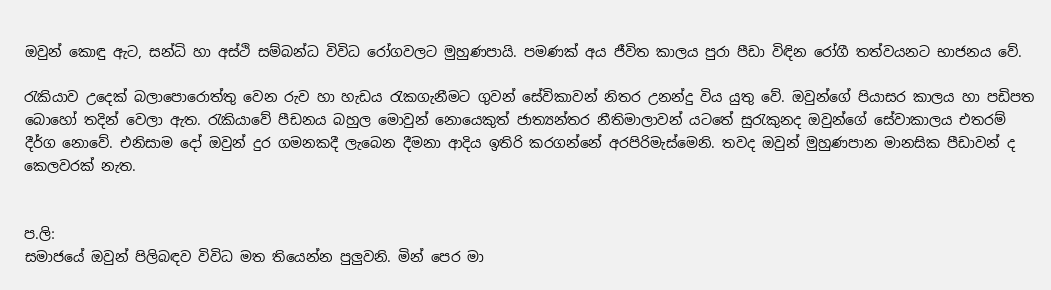ඔවුන් කොඳු ඇට, සන්ධි හා අස්ථි සම්බන්ධ විවිධ රෝගවලට මුහුණපායි. පමණක් අය ජීවිත කාලය පුරා පීඩා විඳින රෝගී තත්වයනට භාජනය වේ.

රැකියාව උදෙක් බලාපොරොත්තු වෙන රුව හා හැඩය රැකගැනීමට ගුවන් සේවිකාවන් නිතර උනන්දු විය යුතු වේ. ඔවුන්ගේ පියාසර කාලය හා පඩිපත බොහෝ තදින් වෙලා ඇත. රැකියාවේ පීඩනය බහුල මොවුන් නොයෙකුත් ජාත්‍යන්තර නීතිමාලාවන් යටතේ සුරැකුනද ඔවුන්ගේ සේවාකාලය එතරම් දීර්ග නොවේ. එනිසාම දෝ ඔවුන් දුර ගමනකදී ලැබෙන දීමනා ආදිය ඉතිරි කරගන්නේ අරපිරිමැස්මෙනි. තවද ඔවුන් මුහුණපාන මානසික පීඩාවන් ද කෙලවරක් නැත.


ප.ලි:
සමාජයේ ඔවුන් පිලිබඳව විවිධ මත තියෙන්න පුලුවනි. මින් පෙර මා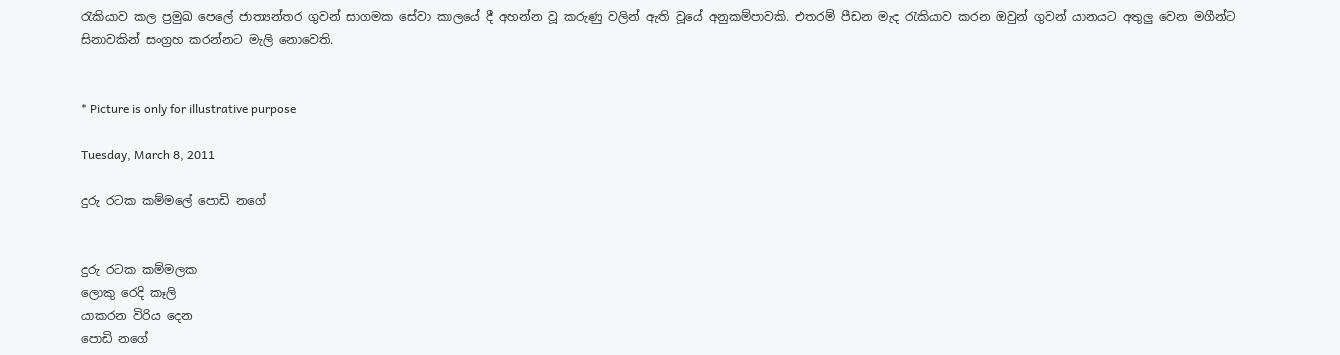රැකියාව කල ප්‍රමුඛ පෙලේ ජාත්‍යන්තර ගුවන් සාගමක සේවා කාලයේ දී අහන්න වූ කරුණු වලින් ඇති වූයේ අනුකම්පාවකි. එතරම් පීඩන මැද රැකියාව කරන ඔවුන් ගුවන් යානයට අතුලු වෙන මගීන්ට සිනාවකින් සංග්‍රහ කරන්නට මැලි නොවෙති.


* Picture is only for illustrative purpose

Tuesday, March 8, 2011

දුරු රටක කම්මලේ පොඩි නගේ


දුරු රටක කම්මලක
ලොකු රෙදි කෑලි
යාකරන විරිය දෙන
පොඩි නගේ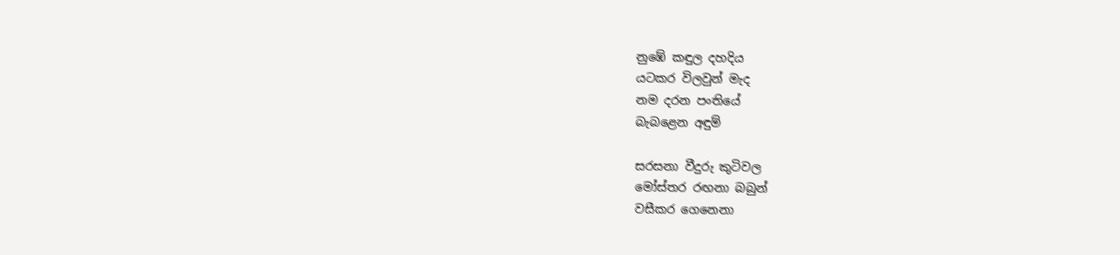නුඹේ කඳුල දහදිය
යටකර විලවුන් මැද
නම දරන පංතියේ
බැබළෙන අඳුම්

සරසනා වීදුරු කුටිවල
මෝස්තර රඟනා බබුන්
වසීකර ගෙනෙනා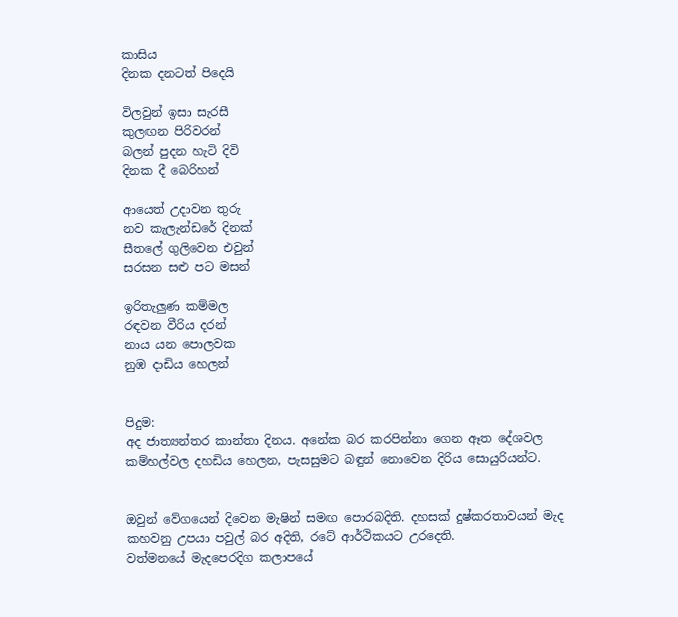කාසිය
දිනක දනටත් පිදෙයි

විලවුන් ඉසා සැරසී
කුලඟන පිරිවරන්
බලන් පුදන හැටි දිවි
දිනක දී බෙරිහන්

ආයෙත් උදාවන තුරු
නව කැලැන්ඩරේ දිනක්
සීතලේ ගුලිවෙන එවුන්
සරසන සළු පට මසන්

ඉරිතැලුණ කම්මල
රඳවන වීරිය දරන්
නාය යන පොලවක
නුඹ දාඩිය හෙලන්


පිදුම:
අද ජාත්‍යන්තර කාන්තා දිනය. අනේක බර කරපින්නා ගෙන ඈත දේශවල කම්හල්වල දහඩිය හෙලන, පැසසුමට බඳුන් නොවෙන දිරිය සොයුරියන්ට.


ඔවුන් වේගයෙන් දිවෙන මැෂින් සමඟ පොරබදිති. දහසක් දුෂ්කරතාවයන් මැද කහවනු උපයා පවුල් බර අදිති, රටේ ආර්ථිකයට උරදෙති.
වත්මනයේ මැදපෙරදිග කලාපයේ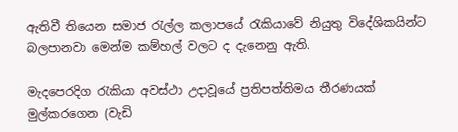ඇතිවී තියෙන සමාජ රැල්ල කලාපයේ රැකියාවේ නියුතු විදේශිකයින්ට බලපානවා මෙන්ම කම්හල් වලට ද දැනෙනු ඇති.

මැදපෙරදිග රැකියා අවස්ථා උදාවූයේ ප්‍රතිපත්තිමය තීරණයක් මුල්කරගෙන (වැඩි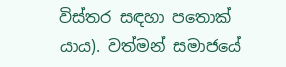විස්තර සඳහා පතොක් යාය). වත්මන් සමාජයේ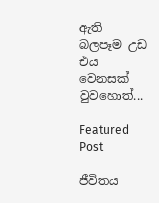ඇති බලපෑම උඩ එය වෙනසක් වුවහොත්...

Featured Post

ජීවිතය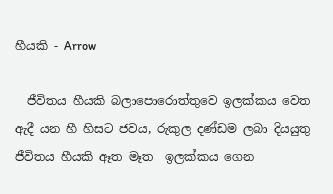හීයකි - Arrow

  ජීවිතය හීයකි බලාපොරොත්තුවෙ ඉලක්කය වෙත  ඇදී යන හී හිසට ජවය, රුකුල දණ්ඩම ලබා දියයුතු ජීවිතය හීයකි ඈත මෑත  ඉලක්කය ගෙන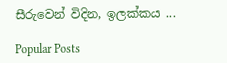සීරුවෙන් විදින, ඉලක්කය ...

Popular Posts